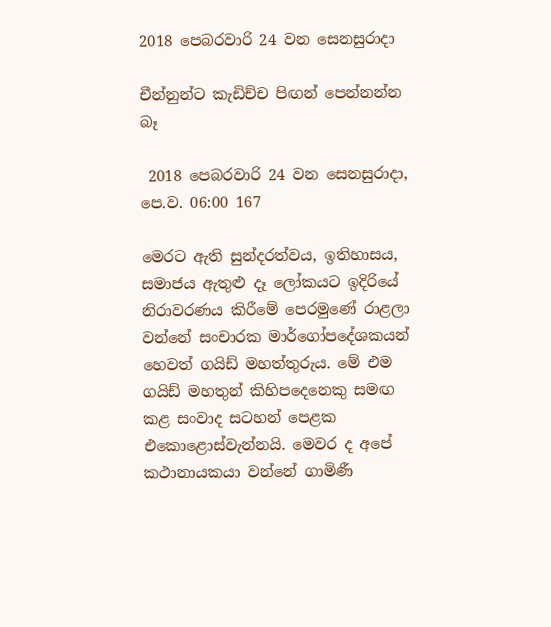2018 පෙබරවාරි 24 වන සෙනසුරාදා

චීන්නුන්ට කැඩිච්ච පිඟන් පෙන්නන්න බෑ

 2018 පෙබරවාරි 24 වන සෙනසුරාදා, පෙ.ව. 06:00 167

මෙරට ඇති සුන්දරත්වය, ඉතිහාසය, සමාජය ඇතුළු දෑ ලෝකයට ඉදිරියේ නිරාවරණය කිරීමේ පෙරමුණේ රාළලා වන්නේ සංචාරක මාර්ගෝපදේශකයන් හෙවත් ගයිඩ් මහත්තුරුය. මේ එම ගයිඩ් මහතුන් කිහිපදෙනෙකු සමඟ කළ සංවාද සටහන් පෙළක එකොළොස්වැන්නයි. මෙවර ද අපේ කථානායකයා වන්නේ ගාමිණී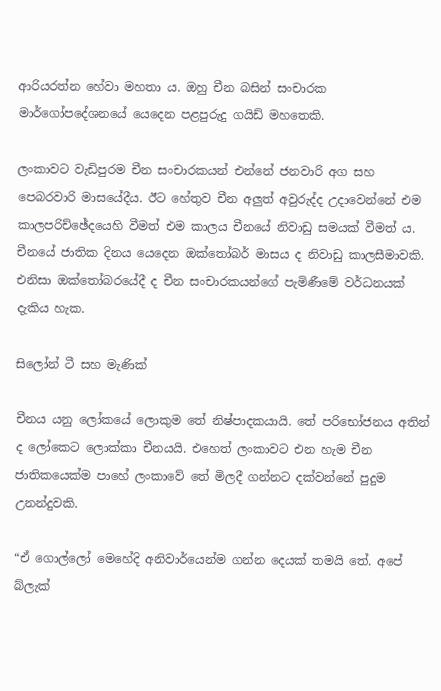ආරියරත්න හේවා මහතා ය. ඔහු චීන බසින් සංචාරක මාර්ගෝපදේශනයේ යෙදෙන පළපුරුදු ගයිඩ් මහතෙකි.

ලංකාවට වැඩිපුරම චීන සංචාරකයන් එන්නේ ජනවාරි අග සහ පෙබරවාරි මාසයේදීය. ඊට හේතුව චීන අලුත් අවුරුද්ද උදාවෙන්නේ එම කාලපරිච්ඡේදයෙහි වීමත් එම කාලය චීනයේ නිවාඩු සමයක් වීමත් ය. චීනයේ ජාතික දිනය යෙදෙන ඔක්තෝබර් මාසය ද නිවාඩු කාලසීමාවකි. එනිසා ඔක්තෝබරයේදී ද චීන සංචාරකයන්ගේ පැමිණීමේ වර්ධනයක් දැකිය හැක.

සිලෝන් ටී සහ මැණික්

චීනය යනු ලෝකයේ ලොකුම තේ නිෂ්පාදකයායි. තේ පරිභෝජනය අතින් ද ලෝකෙට ලොක්කා චීනයයි. එහෙත් ලංකාවට එන හැම චීන ජාතිකයෙක්ම පාහේ ලංකාවේ තේ මිලදී ගන්නට දක්වන්නේ පුදුම උනන්දුවකි.

“ඒ ගොල්ලෝ මෙහේදි අනිවාර්යෙන්ම ගන්න දෙයක් තමයි තේ. අපේ බ්ලැක්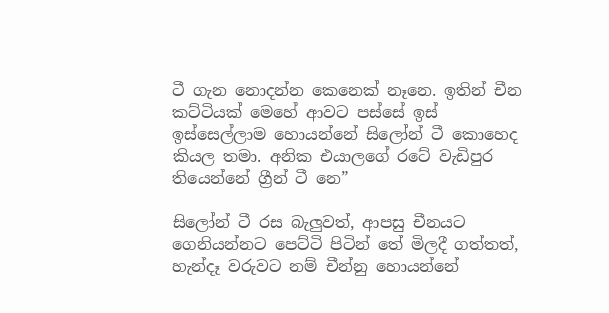ටී ගැන නොදන්න කෙනෙක් නෑනෙ. ඉතින් චීන කට්ටියක් මෙහේ ආවට පස්සේ ඉස් ඉස්සෙල්ලාම හොයන්නේ සිලෝන් ටී කොහෙද කියල තමා. අනික එයාලගේ රටේ වැඩිපුර තියෙන්නේ ග්‍රීන් ටී නෙ”

සිලෝන් ටී රස බැලුවත්, ආපසු චීනයට ගෙනියන්නට පෙට්ටි පිටින් තේ මිලදී ගත්තත්, හැන්දෑ වරුවට නම් චීන්නු හොයන්නේ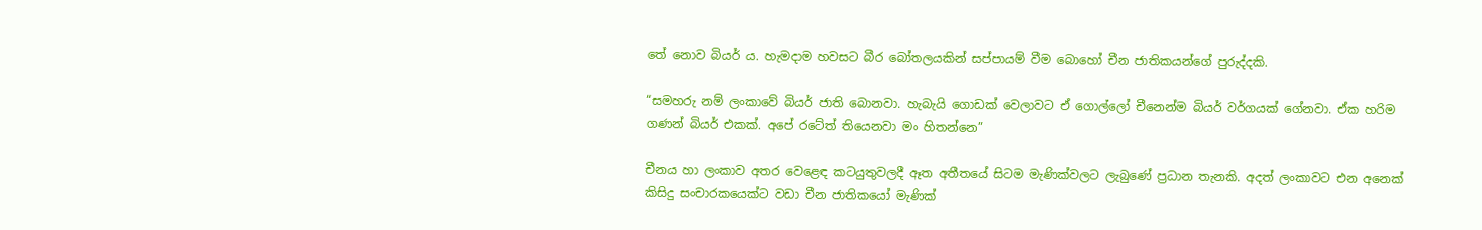තේ නොව බියර් ය. හැමදාම හවසට බීර බෝතලයකින් සප්පායම් වීම බොහෝ චීන ජාතිකයන්ගේ පුරුද්දකි.

“සමහරු නම් ලංකාවේ බියර් ජාති බොනවා. හැබැයි ගොඩක් වෙලාවට ඒ ගොල්ලෝ චීනෙන්ම බියර් වර්ගයක් ගේනවා. ඒක හරිම ගණන් බියර් එකක්. අපේ රටේත් තියෙනවා මං හිතන්නෙ”

චීනය හා ලංකාව අතර වෙළෙඳ කටයුතුවලදී ඈත අතීතයේ සිටම මැණික්වලට ලැබුණේ ප්‍රධාන තැනකි. අදත් ලංකාවට එන අනෙක් කිසිදු සංචාරකයෙක්ට වඩා චීන ජාතිකයෝ මැණික්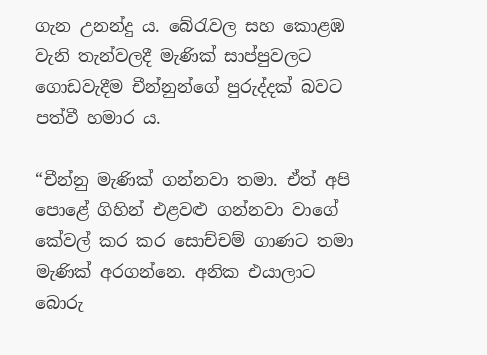ගැන උනන්දු ය. බේරැවල සහ කොළඹ වැනි තැන්වලදී මැණික් සාප්පුවලට ගොඩවැදීම චීන්නුන්ගේ පුරුද්දක් බවට පත්වී හමාර ය.

“චීන්නු මැණික් ගන්නවා තමා. ඒත් අපි පොළේ ගිහින් එළවළු ගන්නවා වාගේ කේවල් කර කර සොච්චම් ගාණට තමා මැණික් අරගන්නෙ. අනික එයාලාට බොරු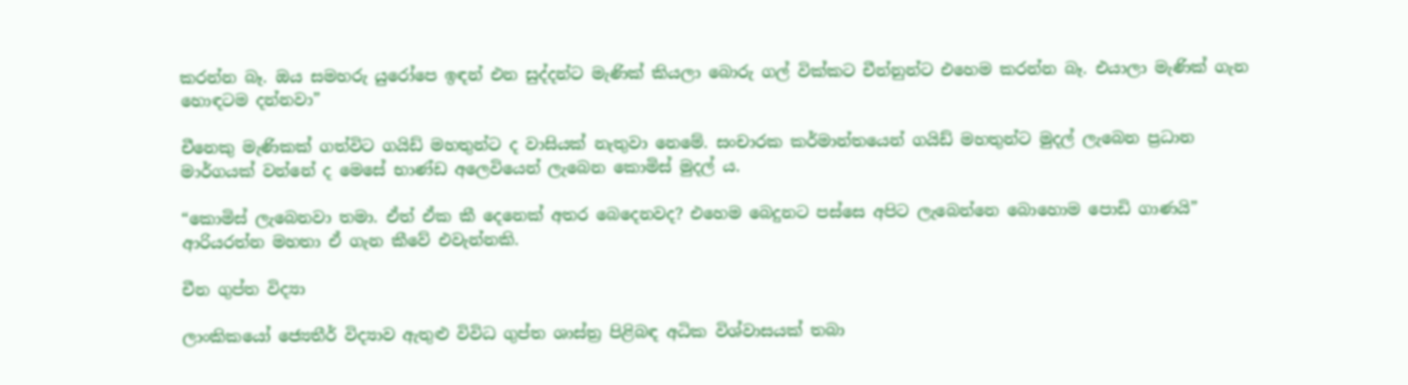කරන්න බෑ. ඔය සමහරු යුරෝපෙ ඉඳන් එන සුද්දන්ට මැණික් කියලා බොරු ගල් වික්කට චීන්නුන්ට එහෙම කරන්න බෑ. එයාලා මැණික් ගැන හොඳටම දන්නවා”

චීනෙකු මැණිකක් ගත්විට ගයිඩ් මහතුන්ට ද වාසියක් නැතුවා නෙමේ. සංචාරක කර්මාන්තයෙන් ගයිඩ් මහතුන්ට මුදල් ලැබෙන ප්‍රධාන මාර්ගයක් වන්නේ ද මෙසේ භාණ්ඩ අලෙවියෙන් ලැබෙන කොමිස් මුදල් ය.

“කොමිස් ලැබෙනවා තමා. ඒත් ඒක කී දෙනෙක් අතර බෙදෙනවද? එහෙම බෙදුනට පස්සෙ අපිට ලැබෙන්නෙ බොහොම පොඩි ගාණයි” ආරියරත්න මහතා ඒ ගැන කීවේ එවැන්නකි.

චීන ගුප්ත විද්‍යා

ලාංකිකයෝ ජ්‍යෙතීර් විද්‍යාව ඇතුළු විවිධ ගුප්ත ශාස්ත්‍ර පිළිබඳ අධික විශ්වාසයක් තබා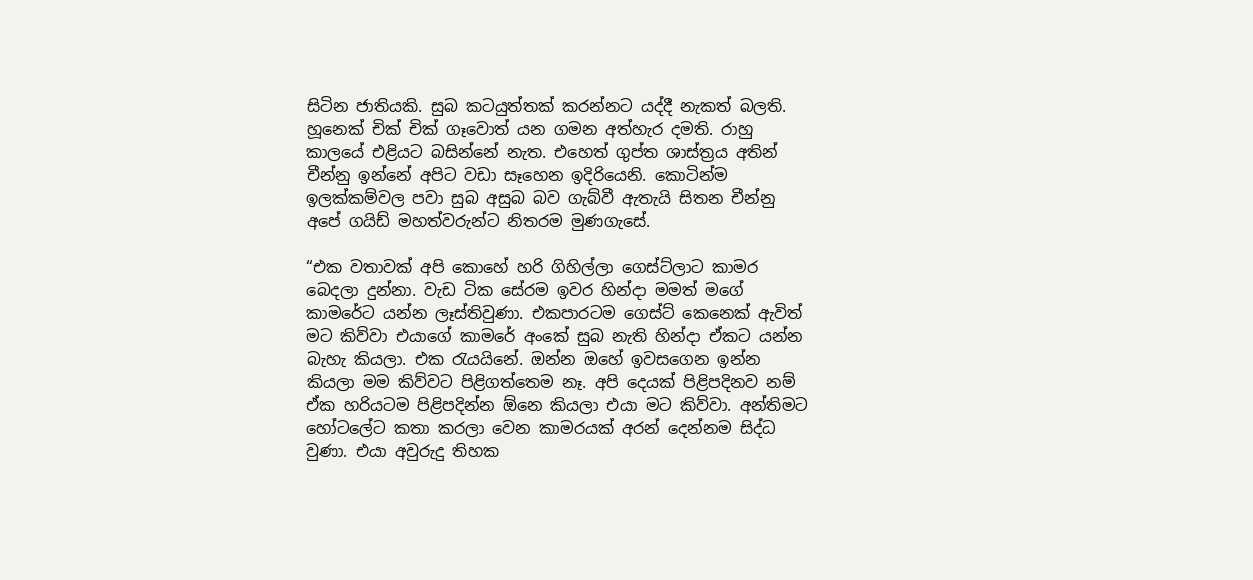සිටින ජාතියකි. සුබ කටයුත්තක් කරන්නට යද්දී නැකත් බලති. හූනෙක් චික් චික් ගෑවොත් යන ගමන අත්හැර දමති. රාහු කාලයේ එළියට බසින්නේ නැත. එහෙත් ගුප්ත ශාස්ත්‍රය අතින් චීන්නු ඉන්නේ අපිට වඩා සෑහෙන ඉදිරියෙනි. කොටින්ම ඉලක්කම්වල පවා සුබ අසුබ බව ගැබ්වී ඇතැයි සිතන චීන්නු අපේ ගයිඩ් මහත්වරුන්ට නිතරම මුණගැසේ.

“එක වතාවක් අපි කොහේ හරි ගිහිල්ලා ගෙස්ට්ලාට කාමර බෙදලා දුන්නා. වැඩ ටික සේරම ඉවර හින්දා මමත් මගේ කාමරේට යන්න ලෑස්තිවුණා. එකපාරටම ගෙස්ට් කෙනෙක් ඇවිත් මට කිව්වා එයාගේ කාමරේ අංකේ සුබ නැති හින්දා ඒකට යන්න බැහැ කියලා. එක රැයයිනේ. ඔන්න ඔහේ ඉවසගෙන ඉන්න කියලා මම කිව්වට පිළිගත්තෙම නෑ. අපි දෙයක් පිළිපදිනව නම් ඒක හරියටම පිළිපදින්න ඕනෙ කියලා එයා මට කිව්වා. අන්තිමට හෝටලේට කතා කරලා වෙන කාමරයක් අරන් දෙන්නම සිද්ධ වුණා. එයා අවුරුදු තිහක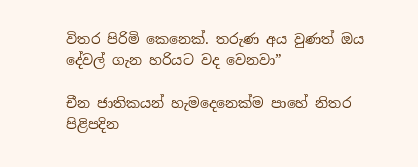විතර පිරිමි කෙනෙක්. තරුණ අය වුණත් ඔය දේවල් ගැන හරියට වද වෙනවා”

චීන ජාතිකයන් හැමදෙනෙක්ම පාහේ නිතර පිළිපදින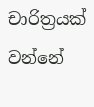චාරිත්‍රයක් වන්නේ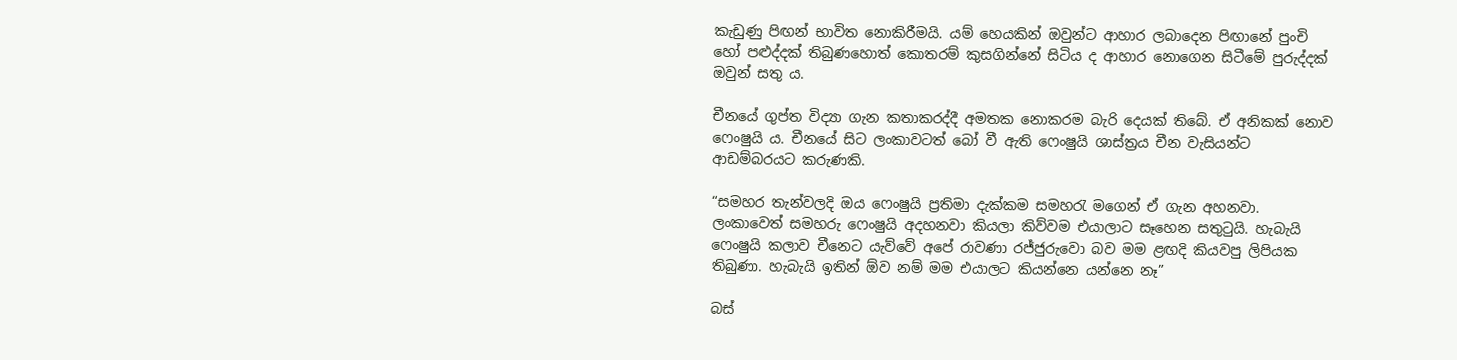කැඩුණු පිඟන් භාවිත නොකිරීමයි. යම් හෙයකින් ඔවුන්ට ආහාර ලබාදෙන පිඟානේ පුංචි හෝ පළුද්දක් තිබුණහොත් කොතරම් කුසගින්නේ සිටිය ද ආහාර නොගෙන සිටීමේ පුරුද්දක් ඔවුන් සතු ය.

චීනයේ ගුප්ත විද්‍යා ගැන කතාකරද්දී අමතක නොකරම බැරි දෙයක් තිබේ. ඒ අනිකක් නොව ෆෙංෂුයි ය. චීනයේ සිට ලංකාවටත් බෝ වී ඇති ෆෙංෂුයි ශාස්ත්‍රය චීන වැසියන්ට ආඩම්බරයට කරුණකි.

“සමහර තැන්වලදි ඔය ෆෙංෂුයි ප්‍රතිමා දැක්කම සමහරැ මගෙන් ඒ ගැන අහනවා. ලංකාවෙත් සමහරු ෆෙංෂුයි අදහනවා කියලා කිව්වම එයාලාට සෑහෙන සතුටුයි. හැබැයි ෆෙංෂුයි කලාව චීනෙට යැව්වේ අපේ රාවණා රජ්ජුරුවො බව මම ළඟදි කියවපු ලිපියක තිබුණා. හැබැයි ඉතින් ඕව නම් මම එයාලට කියන්නෙ යන්නෙ නෑ”

බස්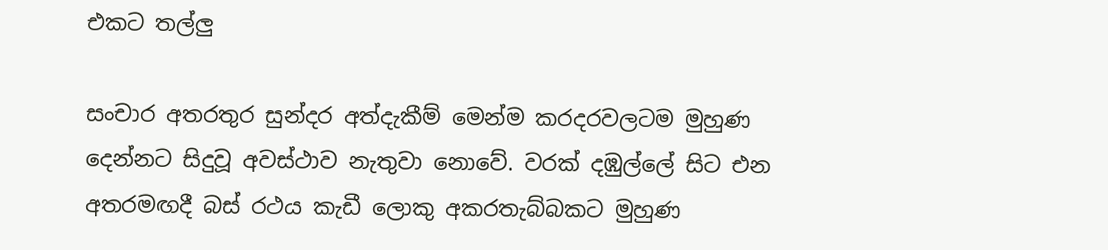එකට තල්ලු

සංචාර අතරතුර සුන්දර අත්දැකීම් මෙන්ම කරදරවලටම මුහුණ දෙන්නට සිදුවූ අවස්ථාව නැතුවා නොවේ. වරක් දඹුල්ලේ සිට එන අතරමඟදී බස් රථය කැඩී ලොකු අකරතැබ්බකට මුහුණ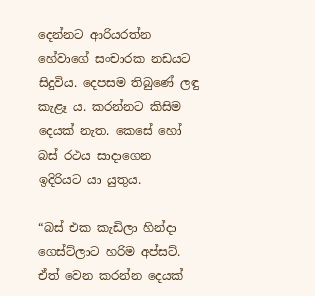දෙන්නට ආරියරත්න හේවාගේ සංචාරක නඩයට සිදුවිය. දෙපසම තිබුණේ ලඳු කැළෑ ය. කරන්නට කිසිම දෙයක් නැත. කෙසේ හෝ බස් රථය සාදාගෙන ඉදිරියට යා යුතුය.

“බස් එක කැඩිලා හින්දා ගෙස්ට්ලාට හරිම අප්සට්. ඒත් වෙන කරන්න දෙයක්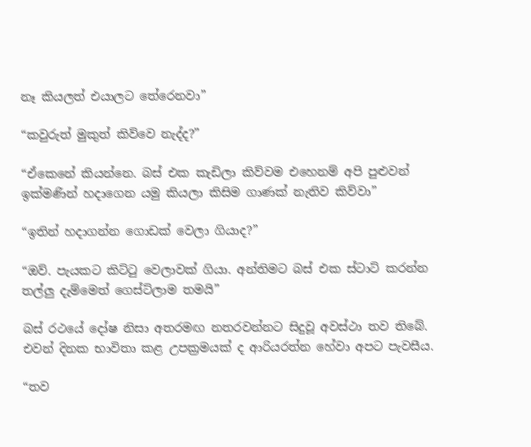නෑ කියලත් එයාලට තේරෙනවා”

“කවුරුත් මුකුත් කිව්වෙ නැද්ද?”

“ඒකෙනේ කියන්නෙ. බස් එක කැඩිලා කිව්වම එහෙනම් අපි පුළුවන් ඉක්මණින් හදාගෙන යමු කියලා කිසිම ගාණක් නැතිව කිව්වා”

“ඉතින් හදාගන්න ගොඩක් වෙලා ගියාද?”

“ඔව්. පැයකට කිට්ටු වෙලාවක් ගියා. අන්තිමට බස් එක ස්ටාට් කරන්න තල්ලු දැම්මෙත් ගෙස්ට්ලාම තමයි”

බස් රථයේ දෝෂ නිසා අතරමඟ නතරවන්නට සිදුවූ අවස්ථා තව තිබේ. එවන් දිනක භාවිතා කළ උපක්‍රමයක් ද ආරියරත්න හේවා අපට පැවසීය.

“තව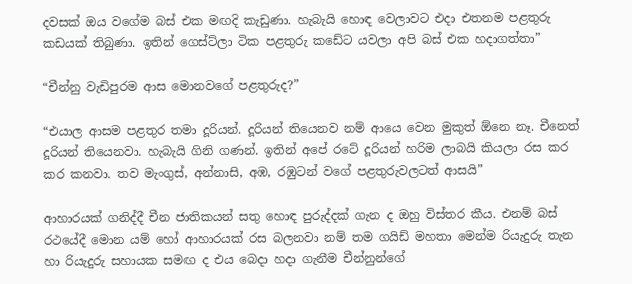දවසක් ඔය වගේම බස් එක මඟදි කැඩුණා. හැබැයි හොඳ වෙලාවට එදා එතනම පළතුරු කඩයක් තිබුණා. ඉතින් ගෙස්ට්ලා ටික පළතුරු කඩේට යවලා අපි බස් එක හදාගත්තා”

“චීන්නු වැඩිපුරම ආස මොනවගේ පළතුරුද?”

“එයාල ආසම පළතුර තමා දූරියන්. දූරියන් තියෙනව නම් ආයෙ වෙන මුකුත් ඕනෙ නෑ. චීනෙත් දූරියන් තියෙනවා. හැබැයි ගිනි ගණන්. ඉතින් අපේ රටේ දූරියන් හරිම ලාබයි කියලා රස කර කර කනවා. තව මැංගුස්, අන්නාසි, අඹ, රඹුටන් වගේ පළතුරුවලටත් ආසයි”

ආහාරයක් ගනිද්දී චීන ජාතිකයන් සතු හොඳ පුරුද්දක් ගැන ද ඔහු විස්තර කීය. එනම් බස් රථයේදී මොන යම් හෝ ආහාරයක් රස බලනවා නම් තම ගයිඩ් මහතා මෙන්ම රියැදුරු තැන හා රියැදුරු සහායක සමඟ ද එය බෙදා හදා ගැනීම චීන්නුන්ගේ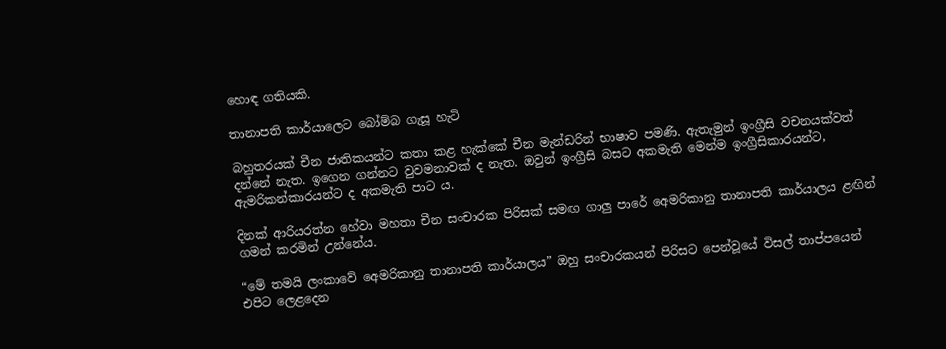හොඳ ගතියකි.

තානාපති කාර්යාලෙට බෝම්බ ගැසූ හැටි

බහුතරයක් චීන ජාතිකයන්ට කතා කළ හැක්කේ චීන මැන්ඩරින් භාෂාව පමණි. ඇතැමුන් ඉංග්‍රීසි වචනයක්වත් දන්නේ නැත. ඉගෙන ගන්නට වුවමනාවක් ද නැත. ඔවුන් ඉංග්‍රීසි බසට අකමැති මෙන්ම ඉංග්‍රීසිකාරයන්ට, ඇමරිකන්කාරයන්ට ද අකමැති පාට ය.

දිනක් ආරියරත්න හේවා මහතා චීන සංචාරක පිරිසක් සමඟ ගාලු පාරේ අෙමරිකානු තානාපති කාර්යාලය ළඟින් ගමන් කරමින් උන්නේය.

“මේ තමයි ලංකාවේ අෙමරිකානු තානාපති කාර්යාලය” ඔහු සංචාරකයන් පිරිසට පෙන්වූයේ විසල් තාප්පයෙන් එපිට ලෙළදෙන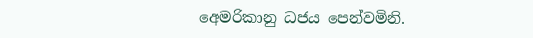අෙමරිකානු ධජය පෙන්වමිනි.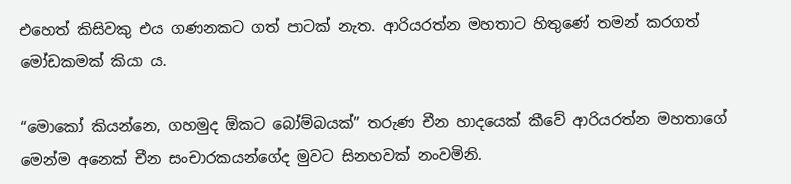එහෙත් කිසිවකු එය ගණනකට ගත් පාටක් නැත. ආරියරත්න මහතාට හිතුණේ තමන් කරගත් මෝඩකමක් කියා ය.

“මොකෝ කියන්නෙ, ගහමුද ඕකට බෝම්බයක්” තරුණ චීන හාදයෙක් කීවේ ආරියරත්න මහතාගේ මෙන්ම අනෙක් චීන සංචාරකයන්ගේද මුවට සිනහවක් නංවමිනි.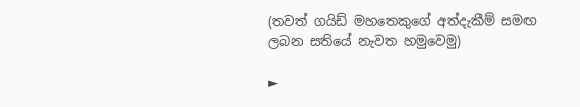(තවත් ගයිඩ් මහතෙකුගේ අත්දැකීම් සමඟ ලබන සතියේ නැවත හමුවෙමු)

►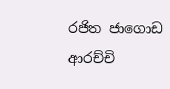රජිත ජාගොඩ ආරච්චි